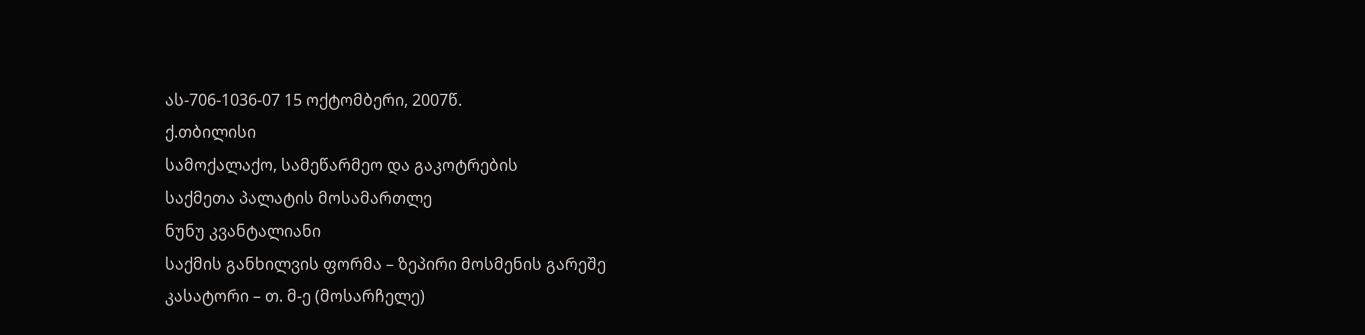ას-706-1036-07 15 ოქტომბერი, 2007წ.
ქ.თბილისი
სამოქალაქო, სამეწარმეო და გაკოტრების
საქმეთა პალატის მოსამართლე
ნუნუ კვანტალიანი
საქმის განხილვის ფორმა – ზეპირი მოსმენის გარეშე
კასატორი – თ. მ-ე (მოსარჩელე)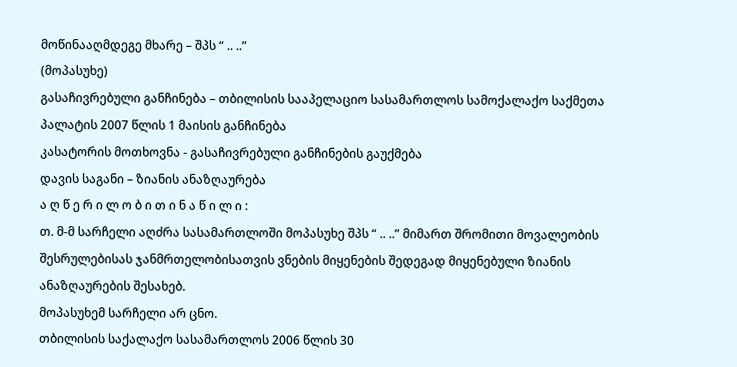მოწინააღმდეგე მხარე – შპს “ .. ..”
(მოპასუხე)
გასაჩივრებული განჩინება – თბილისის სააპელაციო სასამართლოს სამოქალაქო საქმეთა პალატის 2007 წლის 1 მაისის განჩინება
კასატორის მოთხოვნა - გასაჩივრებული განჩინების გაუქმება
დავის საგანი – ზიანის ანაზღაურება
ა ღ წ ე რ ი ლ ო ბ ი თ ი ნ ა წ ი ლ ი :
თ. მ-მ სარჩელი აღძრა სასამართლოში მოპასუხე შპს “ .. ..” მიმართ შრომითი მოვალეობის შესრულებისას ჯანმრთელობისათვის ვნების მიყენების შედეგად მიყენებული ზიანის ანაზღაურების შესახებ.
მოპასუხემ სარჩელი არ ცნო.
თბილისის საქალაქო სასამართლოს 2006 წლის 30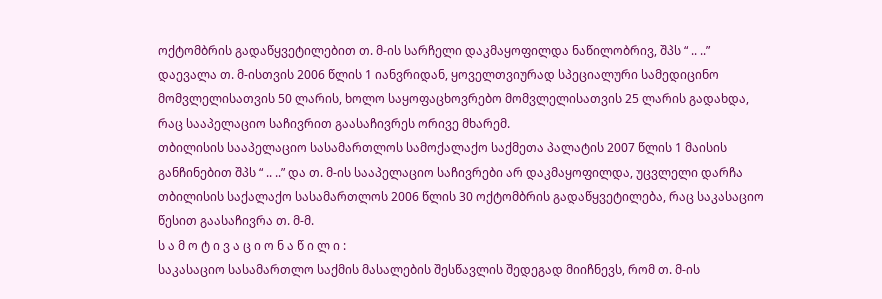ოქტომბრის გადაწყვეტილებით თ. მ-ის სარჩელი დაკმაყოფილდა ნაწილობრივ, შპს “ .. ..” დაევალა თ. მ-ისთვის 2006 წლის 1 იანვრიდან, ყოველთვიურად სპეციალური სამედიცინო მომვლელისათვის 50 ლარის, ხოლო საყოფაცხოვრებო მომვლელისათვის 25 ლარის გადახდა, რაც სააპელაციო საჩივრით გაასაჩივრეს ორივე მხარემ.
თბილისის სააპელაციო სასამართლოს სამოქალაქო საქმეთა პალატის 2007 წლის 1 მაისის განჩინებით შპს “ .. ..” და თ. მ-ის სააპელაციო საჩივრები არ დაკმაყოფილდა, უცვლელი დარჩა თბილისის საქალაქო სასამართლოს 2006 წლის 30 ოქტომბრის გადაწყვეტილება, რაც საკასაციო წესით გაასაჩივრა თ. მ-მ.
ს ა მ ო ტ ი ვ ა ც ი ო ნ ა წ ი ლ ი :
საკასაციო სასამართლო საქმის მასალების შესწავლის შედეგად მიიჩნევს, რომ თ. მ-ის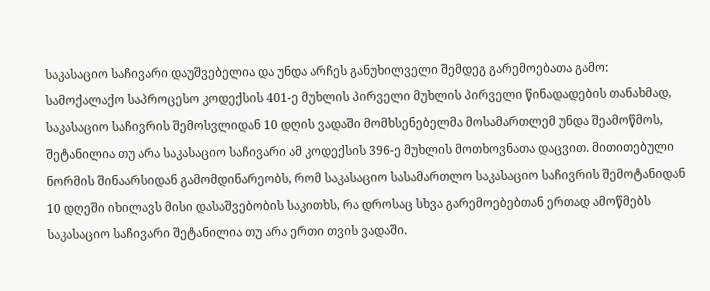საკასაციო საჩივარი დაუშვებელია და უნდა არჩეს განუხილველი შემდეგ გარემოებათა გამო:
სამოქალაქო საპროცესო კოდექსის 401-ე მუხლის პირველი მუხლის პირველი წინადადების თანახმად, საკასაციო საჩივრის შემოსვლიდან 10 დღის ვადაში მომხსენებელმა მოსამართლემ უნდა შეამოწმოს, შეტანილია თუ არა საკასაციო საჩივარი ამ კოდექსის 396-ე მუხლის მოთხოვნათა დაცვით. მითითებული ნორმის შინაარსიდან გამომდინარეობს, რომ საკასაციო სასამართლო საკასაციო საჩივრის შემოტანიდან 10 დღეში იხილავს მისი დასაშვებობის საკითხს, რა დროსაც სხვა გარემოებებთან ერთად ამოწმებს საკასაციო საჩივარი შეტანილია თუ არა ერთი თვის ვადაში.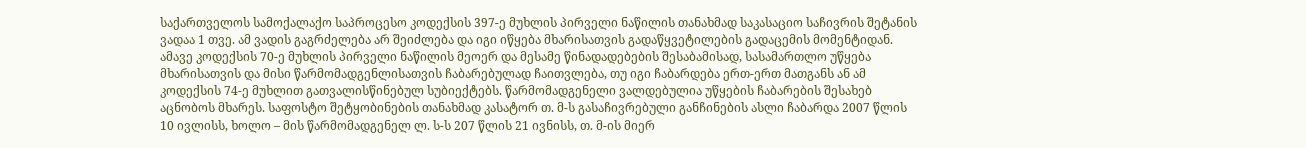საქართველოს სამოქალაქო საპროცესო კოდექსის 397-ე მუხლის პირველი ნაწილის თანახმად საკასაციო საჩივრის შეტანის ვადაა 1 თვე. ამ ვადის გაგრძელება არ შეიძლება და იგი იწყება მხარისათვის გადაწყვეტილების გადაცემის მომენტიდან. ამავე კოდექსის 70-ე მუხლის პირველი ნაწილის მეოერ და მესამე წინადადებების შესაბამისად, სასამართლო უწყება მხარისათვის და მისი წარმომადგენლისათვის ჩაბარებულად ჩაითვლება, თუ იგი ჩაბარდება ერთ-ერთ მათგანს ან ამ კოდექსის 74-ე მუხლით გათვალისწინებულ სუბიექტებს. წარმომადგენელი ვალდებულია უწყების ჩაბარების შესახებ აცნობოს მხარეს. საფოსტო შეტყობინების თანახმად კასატორ თ. მ-ს გასაჩივრებული განჩინების ასლი ჩაბარდა 2007 წლის 10 ივლისს, ხოლო – მის წარმომადგენელ ლ. ს-ს 207 წლის 21 ივნისს, თ. მ-ის მიერ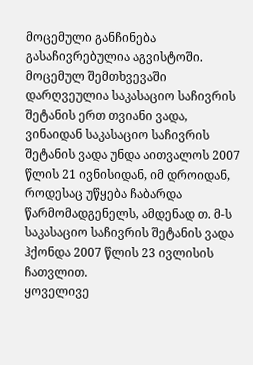მოცემული განჩინება გასაჩივრებულია აგვისტოში. მოცემულ შემთხვევაში დარღვეულია საკასაციო საჩივრის შეტანის ერთ თვიანი ვადა, ვინაიდან საკასაციო საჩივრის შეტანის ვადა უნდა აითვალოს 2007 წლის 21 ივნისიდან, იმ დროიდან, როდესაც უწყება ჩაბარდა წარმომადგენელს, ამდენად თ. მ-ს საკასაციო საჩივრის შეტანის ვადა ჰქონდა 2007 წლის 23 ივლისის ჩათვლით.
ყოველივე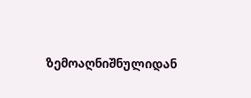ზემოაღნიშნულიდან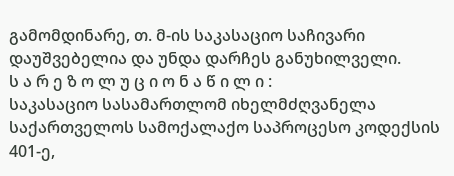გამომდინარე, თ. მ-ის საკასაციო საჩივარი დაუშვებელია და უნდა დარჩეს განუხილველი.
ს ა რ ე ზ ო ლ უ ც ი ო ნ ა წ ი ლ ი :
საკასაციო სასამართლომ იხელმძღვანელა საქართველოს სამოქალაქო საპროცესო კოდექსის 401-ე,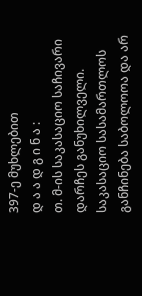397-ე მუხლებით
დ ა ა დ გ ი ნ ა :
თ. მ-ის საკასაციო საჩივარი დარჩეს განუხილველი.
საკასაციო სასამართლოს განჩინება საბოლოოა და არ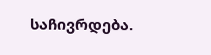საჩივრდება.